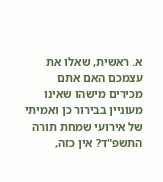א. ראשית, שאלו את עצמכם האם אתם מכירים מישהו שאינו מעוניין בבירור כן ואמיתי של אירועי שמחת תורה התשפ"ד? אין כזה,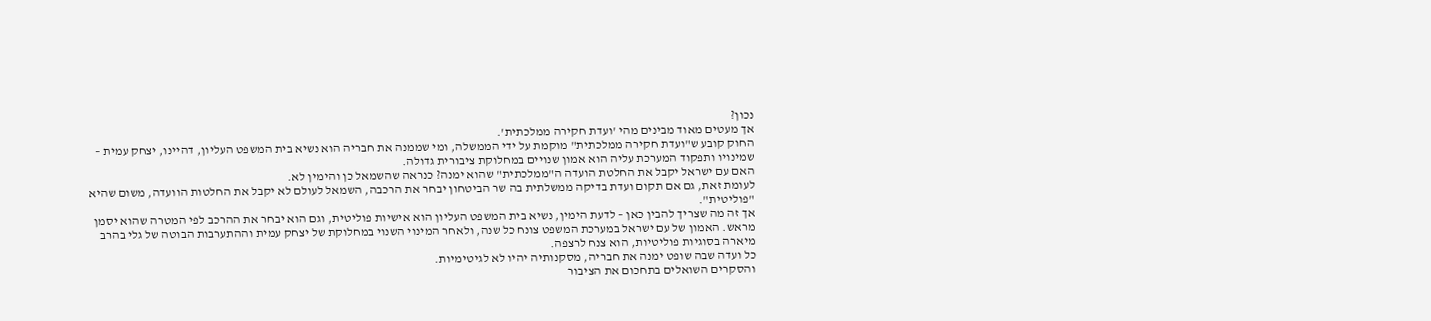נכון?
אך מעטים מאוד מבינים מהי 'ועדת חקירה ממלכתית'.
החוק קובע ש"ועדת חקירה ממלכתית" מוקמת על ידי הממשלה, ומי שממנה את חבריה הוא נשיא בית המשפט העליון, דהיינו, יצחק עמית – שמינויו ותפקוד המערכת עליה הוא אמון שנויים במחלוקת ציבורית גדולה.
האם עם ישראל יקבל את החלטת הועדה ה"ממלכתית" שהוא ימנה? כנראה שהשמאל כן והימין לא.
לעומת זאת, גם אם תקום ועדת בדיקה ממשלתית בה שר הביטחון יבחר את הרכבה, השמאל לעולם לא יקבל את החלטות הוועדה, משום שהיא "פוליטית".
אך זה מה שצריך להבין כאן – לדעת הימין, נשיא בית המשפט העליון הוא אישיות פוליטית, וגם הוא יבחר את ההרכב לפי המטרה שהוא יסמן מראש. האמון של עם ישראל במערכת המשפט צונח כל שנה, ולאחר המינוי השנוי במחלוקת של יצחק עמית וההתערבות הבוטה של גלי בהרב מיארה בסוגיות פוליטיות, הוא צנח לרצפה.
כל ועדה שבה שופט ימנה את חבריה, מסקנותיה יהיו לא לגיטימיות.
והסקרים השואלים בתחכום את הציבור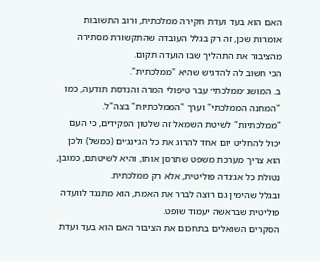האם הוא בעד ועדת חקירה ממלכתית, ורוב התשובות אומרות שכן, זה רק בגלל העובדה שהתקשורת מסתירה מהציבור את התהליך שבו הועדה תקום.
הכי חשוב לה להדגיש שהיא "ממלכתית".
ב. המושג ׳ממלכתי׳ עבר טיפולי המרה והנדסת תודעה, כמו "המחנה הממלכתי" וערך "הממלכתיות" בצה"ל. "ממלכתיות" לשיטת השמאל זה שלטון הפקידים, כי העם יכול להחליט יום אחד להרוג את כל הג׳ינג׳ים (כמשל) ולכן הוא צריך מערכת משפט שתרסן אותו, והיא לשיטתם, כמובן, נטולת כל אג׳נדה פוליטית, אלא רק ממלכתית.
ובגלל שהימין גם רוצה לברר את האמת, הוא מתנגד לוועדה פוליטית שבראשה יעמוד שופט.
הסקרים השואלים בתחכום את הציבור האם הוא בעד ועדת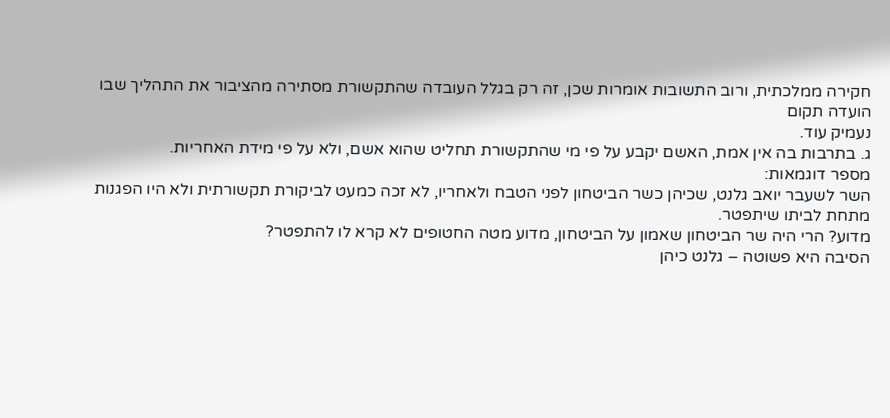חקירה ממלכתית, ורוב התשובות אומרות שכן, זה רק בגלל העובדה שהתקשורת מסתירה מהציבור את התהליך שבו הועדה תקום
נעמיק עוד.
ג. בתרבות בה אין אמת, האשם יקבע על פי מי שהתקשורת תחליט שהוא אשם, ולא על פי מידת האחריות.
מספר דוגמאות:
השר לשעבר יואב גלנט, שכיהן כשר הביטחון לפני הטבח ולאחריו, לא זכה כמעט לביקורת תקשורתית ולא היו הפגנות מתחת לביתו שיתפטר.
מדוע? הרי היה שר הביטחון שאמון על הביטחון, מדוע מטה החטופים לא קרא לו להתפטר?
הסיבה היא פשוטה – גלנט כיהן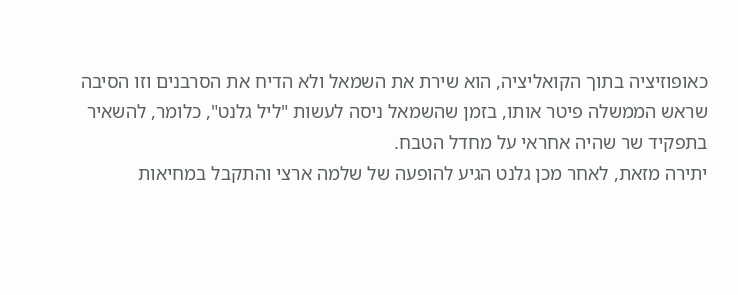כאופוזיציה בתוך הקואליציה, הוא שירת את השמאל ולא הדיח את הסרבנים וזו הסיבה שראש הממשלה פיטר אותו, בזמן שהשמאל ניסה לעשות "ליל גלנט", כלומר, להשאיר בתפקיד שר שהיה אחראי על מחדל הטבח.
יתירה מזאת, לאחר מכן גלנט הגיע להופעה של שלמה ארצי והתקבל במחיאות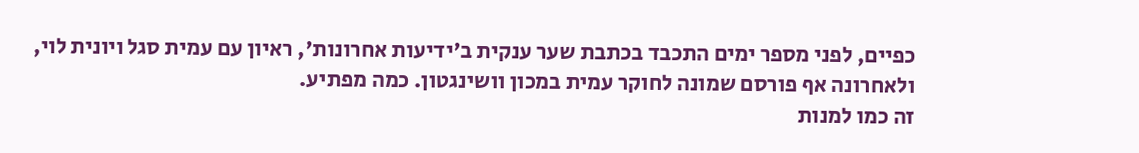כפיים, לפני מספר ימים התכבד בכתבת שער ענקית ב'ידיעות אחרונות', ראיון עם עמית סגל ויונית לוי, ולאחרונה אף פורסם שמונה לחוקר עמית במכון וושינגטון. כמה מפתיע.
זה כמו למנות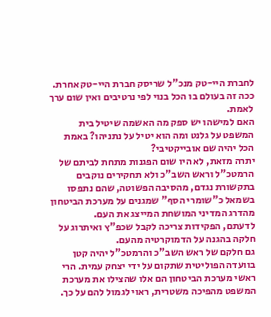לחברת היי-טק מנכ"ל שריסק חברת היי-טק אחרת.
ככה זה בעולם בו הכל בנוי לפי נרטיבים ואין שום ערך לאמת.
האם למישהו יש ספק מה האשמה שיטיל בית המשפט על גלנט ומה הוא יטיל על נתניהו? באמת הכל יהיה שם אובייקטיבי?
יתרה מזאת, לא היו שום הפגנות מתחת לביתם של הרמטכ"ל וראש השב"כ ולא תחקירים נוקבים בתקשורת נגדם, מהסיבה הפשוטה, שהם נתפסו בשמאל כ"שומרי הסף" שמגנים על מערכת הביטחון מהדרג המדיני המושחת המייצג את העם.
לדעתם, הפקידות צריכה לקבל שכפ"ץ ואיתרוג על חלקה בהגנה על הדמוקרטיה מהעם.
גם חלקם של ראש השב"כ והרמטכ"ל יהיה קטן בוועדה הפוליטית שתקום על ידי יצחק עמית. הרי ראשי מערכת הביטחון הם אלו שהצילו את מערכת המשפט מהפיכה משטרית, ראוי לגמול להם על כך.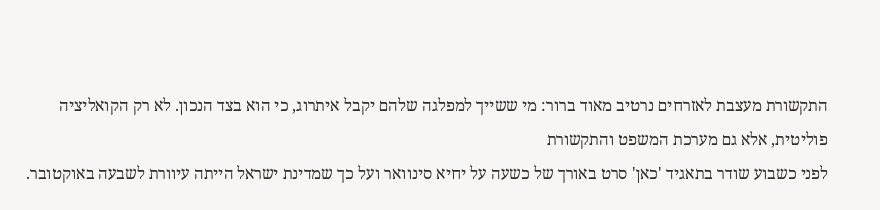התקשורת מעצבת לאזרחים נרטיב מאוד ברור: מי ששייך למפלגה שלהם יקבל איתרוג, כי הוא בצד הנכון. לא רק הקואליציה פוליטית, אלא גם מערכת המשפט והתקשורת
לפני כשבוע שודר בתאגיד 'כאן' סרט באורך של כשעה על יחיא סינוואר ועל כך שמדינת ישראל הייתה עיוורת לשבעה באוקטובר.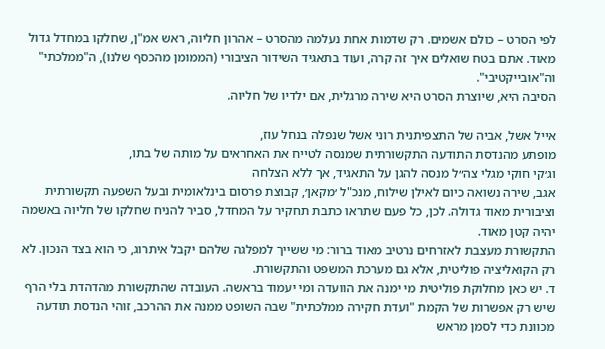לפי הסרט – כולם אשמים. רק שדמות אחת נעלמה מהסרט – אהרון חליוה, ראש אמ"ן, שחלקו במחדל גדול מאוד. אתם בטח שואלים איך זה קרה, ועוד בתאגיד השידור הציבורי (הממומן מהכסף שלנו), ה"ממלכתי" וה"אובייקטיבי".
הסיבה היא, שיוצרת הסרט היא שירה מרגלית, אם ילדיו של חליוה.

אייל אשל, אביה של התצפיתנית רוני אשל שנפלה בנחל עוז,
מופתע מהנדסת התודעה התקשורתית שמנסה לטייח את האחראים על מותה של בתו,
וג׳קי חוקי מגלי צה״ל מנסה להגן על התאגיד, אך ללא הצלחה
אגב, שירה נשואה כיום לאילן שילוח, מנכ"ל ׳מקאן׳, קבוצת פרסום בינלאומית ובעל השפעה תקשורתית וציבורית מאוד גדולה. לכן, כל פעם שתראו כתבת תחקיר על המחדל, סביר להניח שחלקו של חליוה באשמה יהיה קטן מאוד.
התקשורת מעצבת לאזרחים נרטיב מאוד ברור: מי ששייך למפלגה שלהם יקבל איתרוג, כי הוא בצד הנכון. לא רק הקואליציה פוליטית, אלא גם מערכת המשפט והתקשורת.
ד. יש כאן מחלוקת פוליטית מי ימנה את הוועדה ומי יעמוד בראשה. העובדה שהתקשורת מהדהדת בלי הרף שיש רק אפשרות של הקמת "ועדת חקירה ממלכתית" שבה השופט ממנה את ההרכב, זוהי הנדסת תודעה מכוונת כדי לסמן מראש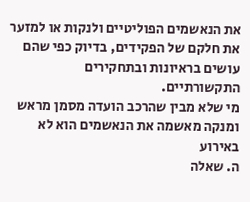את הנאשמים הפוליטיים ולנקות או למזער את חלקם של הפקידים, בדיוק כפי שהם עושים בראיונות ובתחקירים התקשורתיים.
מי שלא מבין שהרכב הועדה מסמן מראש ומנקה מאשמה את הנאשמים הוא לא באירוע
ה. שאלה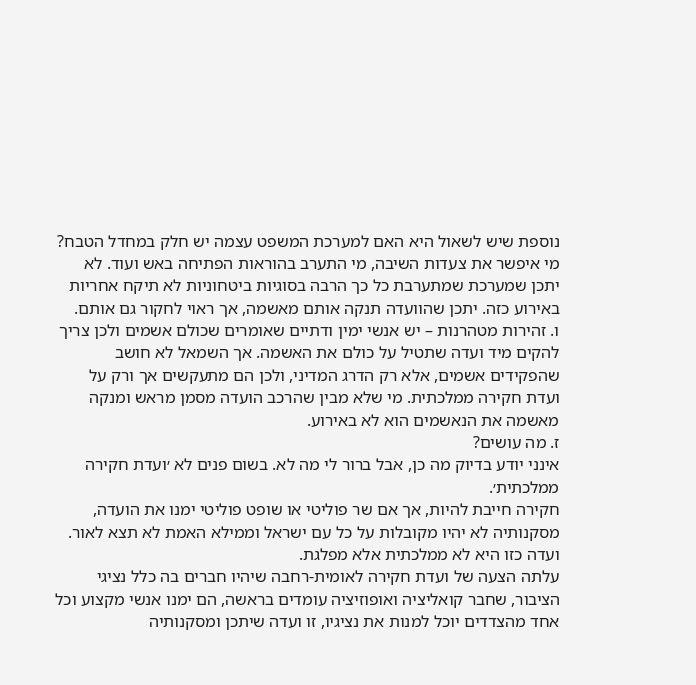נוספת שיש לשאול היא האם למערכת המשפט עצמה יש חלק במחדל הטבח?
מי איפשר את צעדות השיבה, מי התערב בהוראות הפתיחה באש ועוד. לא יתכן שמערכת שמתערבת כל כך הרבה בסוגיות ביטחוניות לא תיקח אחריות באירוע כזה. יתכן שהוועדה תנקה אותם מאשמה, אך ראוי לחקור גם אותם.
ו. זהירות מטהרנות – יש אנשי ימין ודתיים שאומרים שכולם אשמים ולכן צריך להקים מיד ועדה שתטיל על כולם את האשמה. אך השמאל לא חושב שהפקידים אשמים, אלא רק הדרג המדיני, ולכן הם מתעקשים אך ורק על ועדת חקירה ממלכתית. מי שלא מבין שהרכב הועדה מסמן מראש ומנקה מאשמה את הנאשמים הוא לא באירוע.
ז. מה עושים?
אינני יודע בדיוק מה כן, אבל ברור לי מה לא. בשום פנים לא ׳ועדת חקירה ממלכתית׳.
חקירה חייבת להיות, אך אם שר פוליטי או שופט פוליטי ימנו את הועדה, מסקנותיה לא יהיו מקובלות על כל עם ישראל וממילא האמת לא תצא לאור. ועדה כזו היא לא ממלכתית אלא מפלגת.
עלתה הצעה של ועדת חקירה לאומית-רחבה שיהיו חברים בה כלל נציגי הציבור, שחבר קואליציה ואופוזיציה עומדים בראשה, הם ימנו אנשי מקצוע וכל אחד מהצדדים יוכל למנות את נציגיו, זו ועדה שיתכן ומסקנותיה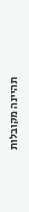תהיינה מקובלות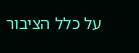על כלל הציבור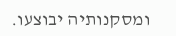ומסקנותיה יבוצעו.